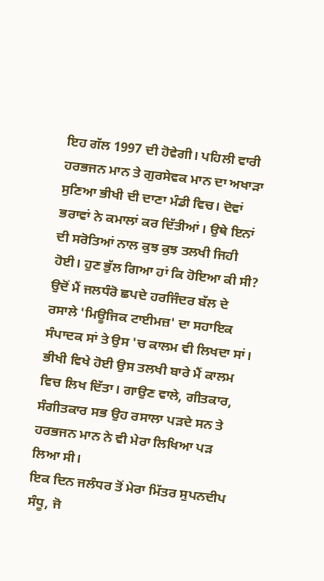ਇਹ ਗੱਲ 1997 ਦੀ ਹੋਵੇਗੀ। ਪਹਿਲੀ ਵਾਰੀ ਹਰਭਜਨ ਮਾਨ ਤੇ ਗੁਰਸੇਵਕ ਮਾਨ ਦਾ ਅਖਾੜਾ ਸੁਣਿਆ ਭੀਖੀ ਦੀ ਦਾਣਾ ਮੰਡੀ ਵਿਚ। ਦੋਵਾਂ ਭਰਾਵਾਂ ਨੇ ਕਮਾਲਾਂ ਕਰ ਦਿੱਤੀਆਂ। ਉਥੇ ਇਨਾਂ ਦੀ ਸਰੋਤਿਆਂ ਨਾਲ ਕੁਝ ਕੁਝ ਤਲਖੀ ਜਿਹੀ ਹੋਈ। ਹੁਣ ਭੁੱਲ ਗਿਆ ਹਾਂ ਕਿ ਹੋਇਆ ਕੀ ਸੀ? ਉਦੋਂ ਮੈਂ ਜਲਧੰਰੋ ਛਪਦੇ ਹਰਜਿੰਦਰ ਬੱਲ ਦੇ ਰਸਾਲੇ 'ਮਿਊਜਿਕ ਟਾਈਮਜ਼' ਦਾ ਸਹਾਇਕ ਸੰਪਾਦਕ ਸਾਂ ਤੇ ਉਸ 'ਚ ਕਾਲਮ ਵੀ ਲਿਖਦਾ ਸਾਂ। ਭੀਖੀ ਵਿਖੇ ਹੋਈ ਉਸ ਤਲਖੀ ਬਾਰੇ ਮੈਂ ਕਾਲਮ ਵਿਚ ਲਿਖ ਦਿੱਤਾ। ਗਾਉਣ ਵਾਲੇ, ਗੀਤਕਾਰ, ਸੰਗੀਤਕਾਰ ਸਭ ਉਹ ਰਸਾਲਾ ਪੜਦੇ ਸਨ ਤੇ ਹਰਭਜਨ ਮਾਨ ਨੇ ਵੀ ਮੇਰਾ ਲਿਖਿਆ ਪੜ ਲਿਆ ਸੀ।
ਇਕ ਦਿਨ ਜਲੰਧਰ ਤੋਂ ਮੇਰਾ ਮਿੱਤਰ ਸੁਪਨਦੀਪ ਸੰਧੂ, ਜੋ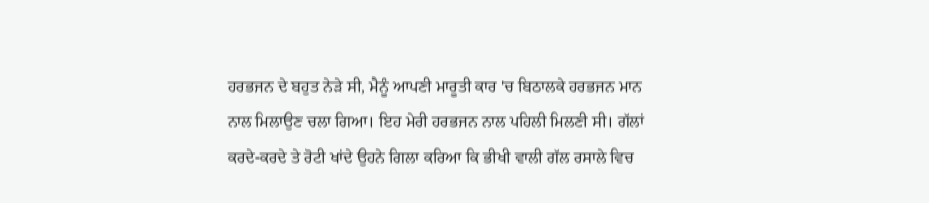ਹਰਭਜਨ ਦੇ ਬਹੁਤ ਨੇੜੇ ਸੀ, ਮੈਨੂੰ ਆਪਣੀ ਮਾਰੂਤੀ ਕਾਰ 'ਚ ਬਿਠਾਲਕੇ ਹਰਭਜਨ ਮਾਨ ਨਾਲ ਮਿਲਾਉਣ ਚਲਾ ਗਿਆ। ਇਹ ਮੇਰੀ ਹਰਭਜਨ ਨਾਲ ਪਹਿਲੀ ਮਿਲਣੀ ਸੀ। ਗੱਲਾਂ ਕਰਦੇ-ਕਰਦੇ ਤੇ ਰੋਟੀ ਖਾਂਦੇ ਉਹਨੇ ਗਿਲਾ ਕਰਿਆ ਕਿ ਭੀਖੀ ਵਾਲੀ ਗੱਲ ਰਸਾਲੇ ਵਿਚ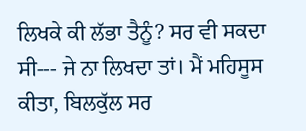ਲਿਖਕੇ ਕੀ ਲੱਭਾ ਤੈਨੂੰ? ਸਰ ਵੀ ਸਕਦਾ ਸੀ--- ਜੇ ਨਾ ਲਿਖਦਾ ਤਾਂ। ਮੈਂ ਮਹਿਸੂਸ ਕੀਤਾ, ਬਿਲਕੁੱਲ ਸਰ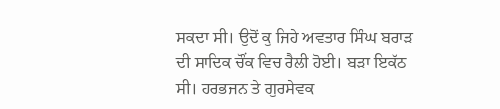ਸਕਦਾ ਸੀ। ਉਦੋਂ ਕੁ ਜਿਹੇ ਅਵਤਾਰ ਸਿੰਘ ਬਰਾੜ ਦੀ ਸਾਦਿਕ ਚੌਂਕ ਵਿਚ ਰੈਲੀ ਹੋਈ। ਬੜਾ ਇਕੱਠ ਸੀ। ਹਰਭਜਨ ਤੇ ਗੁਰਸੇਵਕ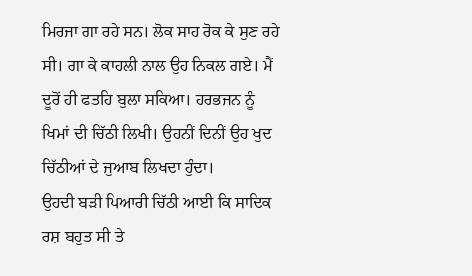ਮਿਰਜਾ ਗਾ ਰਹੇ ਸਨ। ਲੋਕ ਸਾਹ ਰੋਕ ਕੇ ਸੁਣ ਰਹੇ ਸੀ। ਗਾ ਕੇ ਕਾਹਲੀ ਨਾਲ ਉਹ ਨਿਕਲ ਗਏ। ਮੈਂ ਦੂਰੋਂ ਹੀ ਫਤਹਿ ਬੁਲਾ ਸਕਿਆ। ਹਰਭਜਨ ਨੂੰ ਖਿਮਾਂ ਦੀ ਚਿੱਠੀ ਲਿਖੀ। ਉਹਨੀਂ ਦਿਨੀਂ ਉਹ ਖੁਦ ਚਿੱਠੀਆਂ ਦੇ ਜੁਆਬ ਲਿਖਦਾ ਹੁੰਦਾ।
ਉਹਦੀ ਬੜੀ ਪਿਆਰੀ ਚਿੱਠੀ ਆਈ ਕਿ ਸਾਦਿਕ ਰਸ਼ ਬਹੁਤ ਸੀ ਤੇ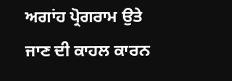ਅਗਾਂਹ ਪ੍ਰੋਗਰਾਮ ਉਤੇ ਜਾਣ ਦੀ ਕਾਹਲ ਕਾਰਨ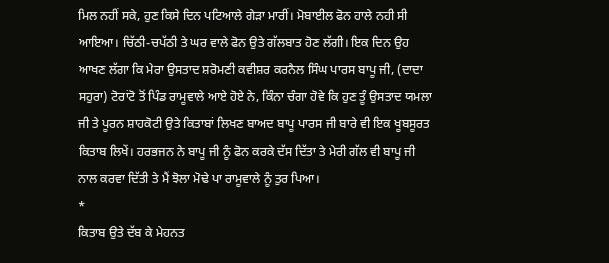ਮਿਲ ਨਹੀਂ ਸਕੇ, ਹੁਣ ਕਿਸੇ ਦਿਨ ਪਟਿਆਲੇ ਗੇੜਾ ਮਾਰੀਂ। ਮੋਬਾਈਲ ਫੋਨ ਹਾਲੇ ਨਹੀ ਸੀ ਆਇਆ। ਚਿੱਠੀ-ਚਪੱਠੀ ਤੇ ਘਰ ਵਾਲੇ ਫੋਨ ਉਤੇ ਗੱਲਬਾਤ ਹੋਣ ਲੱਗੀ। ਇਕ ਦਿਨ ਉਹ ਆਖਣ ਲੱਗਾ ਕਿ ਮੇਰਾ ਉਸਤਾਦ ਸ਼ਰੋਮਣੀ ਕਵੀਸ਼ਰ ਕਰਨੈਲ ਸਿੰਘ ਪਾਰਸ ਬਾਪੂ ਜੀ, (ਦਾਦਾ ਸਹੁਰਾ) ਟੋਰਾਂਟੋ ਤੋਂ ਪਿੰਡ ਰਾਮੂਵਾਲੇ ਆਏ ਹੋਏ ਨੇ, ਕਿੰਨਾ ਚੰਗਾ ਹੋਵੇ ਕਿ ਹੁਣ ਤੂੰ ਉਸਤਾਦ ਯਮਲਾ ਜੀ ਤੇ ਪੂਰਨ ਸ਼ਾਹਕੋਟੀ ਉਤੇ ਕਿਤਾਬਾਂ ਲਿਖਣ ਬਾਅਦ ਬਾਪੂ ਪਾਰਸ ਜੀ ਬਾਰੇ ਵੀ ਇਕ ਖੂਬਸੂਰਤ ਕਿਤਾਬ ਲਿਖੇਂ। ਹਰਭਜਨ ਨੇ ਬਾਪੂ ਜੀ ਨੂੰ ਫੋਨ ਕਰਕੇ ਦੱਸ ਦਿੱਤਾ ਤੇ ਮੇਰੀ ਗੱਲ ਵੀ ਬਾਪੂ ਜੀ ਨਾਲ ਕਰਵਾ ਦਿੱਤੀ ਤੇ ਮੈਂ ਝੋਲਾ ਮੋਢੇ ਪਾ ਰਾਮੂਵਾਲੇ ਨੂੰ ਤੁਰ ਪਿਆ।
*
ਕਿਤਾਬ ਉਤੇ ਦੱਬ ਕੇ ਮੇਹਨਤ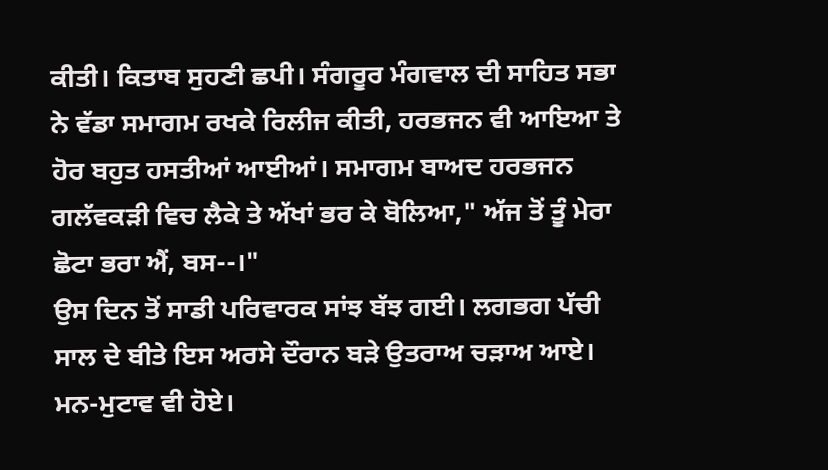ਕੀਤੀ। ਕਿਤਾਬ ਸੁਹਣੀ ਛਪੀ। ਸੰਗਰੂਰ ਮੰਗਵਾਲ ਦੀ ਸਾਹਿਤ ਸਭਾ ਨੇ ਵੱਡਾ ਸਮਾਗਮ ਰਖਕੇ ਰਿਲੀਜ ਕੀਤੀ, ਹਰਭਜਨ ਵੀ ਆਇਆ ਤੇ ਹੋਰ ਬਹੁਤ ਹਸਤੀਆਂ ਆਈਆਂ। ਸਮਾਗਮ ਬਾਅਦ ਹਰਭਜਨ ਗਲੱਵਕੜੀ ਵਿਚ ਲੈਕੇ ਤੇ ਅੱਖਾਂ ਭਰ ਕੇ ਬੋਲਿਆ," ਅੱਜ ਤੋਂ ਤੂੰ ਮੇਰਾ ਛੋਟਾ ਭਰਾ ਐਂ, ਬਸ--।"
ਉਸ ਦਿਨ ਤੋਂ ਸਾਡੀ ਪਰਿਵਾਰਕ ਸਾਂਝ ਬੱਝ ਗਈ। ਲਗਭਗ ਪੱਚੀ ਸਾਲ ਦੇ ਬੀਤੇ ਇਸ ਅਰਸੇ ਦੌਰਾਨ ਬੜੇ ਉਤਰਾਅ ਚੜਾਅ ਆਏ। ਮਨ-ਮੁਟਾਵ ਵੀ ਹੋਏ।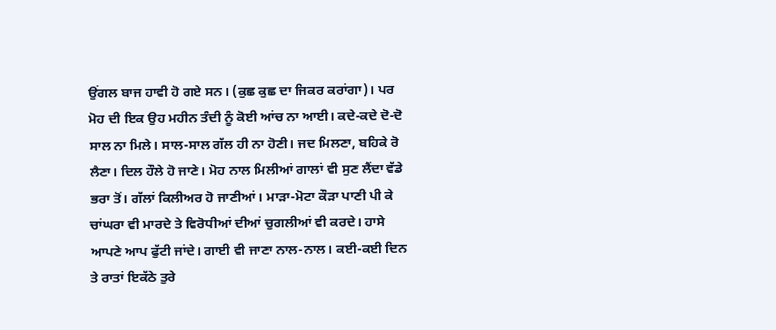ਉਂਗਲ ਬਾਜ ਹਾਵੀ ਹੋ ਗਏ ਸਨ। (ਕੁਛ ਕੁਛ ਦਾ ਜਿਕਰ ਕਰਾਂਗਾ)। ਪਰ ਮੋਹ ਦੀ ਇਕ ਉਹ ਮਹੀਨ ਤੰਦੀ ਨੂੰ ਕੋਈ ਆਂਚ ਨਾ ਆਈ। ਕਦੇ-ਕਦੇ ਦੋ-ਦੋ ਸਾਲ ਨਾ ਮਿਲੇ। ਸਾਲ-ਸਾਲ ਗੱਲ ਹੀ ਨਾ ਹੋਣੀ। ਜਦ ਮਿਲਣਾ, ਬਹਿਕੇ ਰੋ ਲੈਣਾ। ਦਿਲ ਹੌਲੇ ਹੋ ਜਾਣੇ। ਮੋਹ ਨਾਲ ਮਿਲੀਆਂ ਗਾਲਾਂ ਵੀ ਸੁਣ ਲੈਂਦਾ ਵੱਡੇ ਭਰਾ ਤੋਂ। ਗੱਲਾਂ ਕਿਲੀਅਰ ਹੋ ਜਾਣੀਆਂ। ਮਾੜਾ-ਮੋਟਾ ਕੌੜਾ ਪਾਣੀ ਪੀ ਕੇ ਚਾਂਘਰਾ ਵੀ ਮਾਰਦੇ ਤੇ ਵਿਰੋਧੀਆਂ ਦੀਆਂ ਚੁਗਲੀਆਂ ਵੀ ਕਰਦੇ। ਹਾਸੇ ਆਪਣੇ ਆਪ ਫੁੱਟੀ ਜਾਂਦੇ। ਗਾਈ ਵੀ ਜਾਣਾ ਨਾਲ-ਨਾਲ। ਕਈ-ਕਈ ਦਿਨ ਤੇ ਰਾਤਾਂ ਇਕੱਠੇ ਤੁਰੇ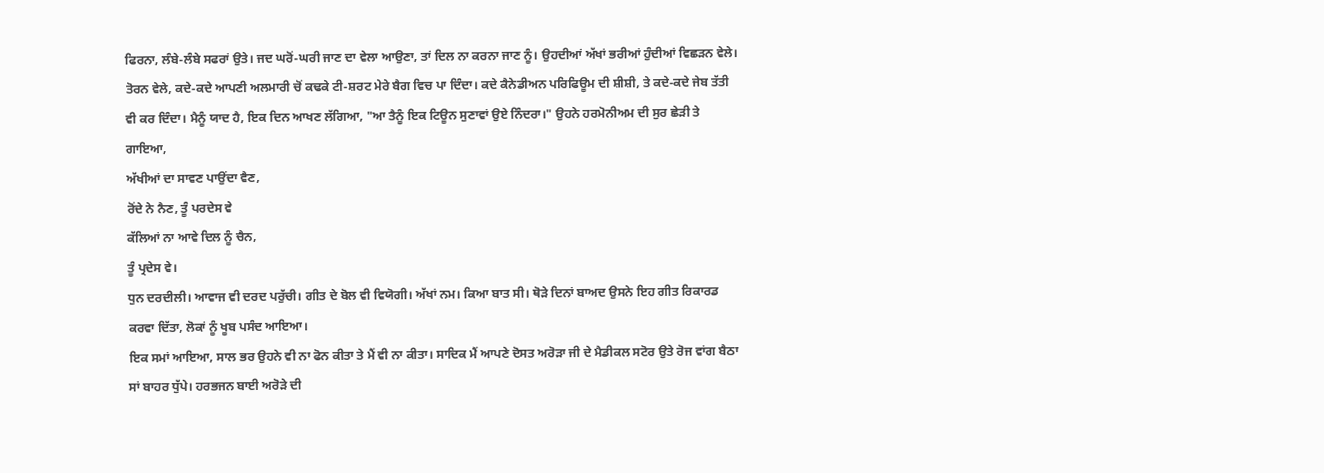ਫਿਰਨਾ, ਲੰਬੇ-ਲੰਬੇ ਸਫਰਾਂ ਉਤੇ। ਜਦ ਘਰੋਂ-ਘਰੀ ਜਾਣ ਦਾ ਵੇਲਾ ਆਉਣਾ, ਤਾਂ ਦਿਲ ਨਾ ਕਰਨਾ ਜਾਣ ਨੂੰ। ਉਹਦੀਆਂ ਅੱਖਾਂ ਭਰੀਆਂ ਹੁੰਦੀਆਂ ਵਿਛੜਨ ਵੇਲੇ। ਤੋਰਨ ਵੇਲੇ, ਕਦੇ-ਕਦੇ ਆਪਣੀ ਅਲਮਾਰੀ ਚੋਂ ਕਢਕੇ ਟੀ-ਸ਼ਰਟ ਮੇਰੇ ਬੈਗ ਵਿਚ ਪਾ ਦਿੰਦਾ। ਕਦੇ ਕੈਨੇਡੀਅਨ ਪਰਿਫਿਊਮ ਦੀ ਸ਼ੀਸ਼ੀ, ਤੇ ਕਦੇ-ਕਦੇ ਜੇਬ ਤੱਤੀ ਵੀ ਕਰ ਦਿੰਦਾ। ਮੈਨੂੰ ਯਾਦ ਹੈ, ਇਕ ਦਿਨ ਆਖਣ ਲੱਗਿਆ, "ਆ ਤੈਨੂੰ ਇਕ ਟਿਊਨ ਸੁਣਾਵਾਂ ਉਏ ਨਿੰਦਰਾ।" ਉਹਨੇ ਹਰਮੋਨੀਅਮ ਦੀ ਸੁਰ ਛੇੜੀ ਤੇ ਗਾਇਆ,
ਅੱਖੀਆਂ ਦਾ ਸਾਵਣ ਪਾਉਂਦਾ ਵੈਣ,
ਰੋਂਦੇ ਨੇ ਨੈਣ, ਤੂੰ ਪਰਦੇਸ ਵੇ
ਕੱਲਿਆਂ ਨਾ ਆਵੇ ਦਿਲ ਨੂੰ ਚੈਨ,
ਤੂੰ ਪ੍ਰਦੇਸ ਵੇ।
ਧੁਨ ਦਰਦੀਲੀ। ਆਵਾਜ ਵੀ ਦਰਦ ਪਰੁੱਚੀ। ਗੀਤ ਦੇ ਬੋਲ ਵੀ ਵਿਯੋਗੀ। ਅੱਖਾਂ ਨਮ। ਕਿਆ ਬਾਤ ਸੀ। ਥੋੜੇ ਦਿਨਾਂ ਬਾਅਦ ਉਸਨੇ ਇਹ ਗੀਤ ਰਿਕਾਰਡ ਕਰਵਾ ਦਿੱਤਾ, ਲੋਕਾਂ ਨੂੰ ਖੂਬ ਪਸੰਦ ਆਇਆ।
ਇਕ ਸਮਾਂ ਆਇਆ, ਸਾਲ ਭਰ ਉਹਨੇ ਵੀ ਨਾ ਫੋਨ ਕੀਤਾ ਤੇ ਮੈਂ ਵੀ ਨਾ ਕੀਤਾ। ਸਾਦਿਕ ਮੈਂ ਆਪਣੇ ਦੋਸਤ ਅਰੋੜਾ ਜੀ ਦੇ ਮੈਡੀਕਲ ਸਟੋਰ ਉਤੇ ਰੋਜ ਵਾਂਗ ਬੈਠਾ ਸਾਂ ਬਾਹਰ ਧੁੱਪੇ। ਹਰਭਜਨ ਬਾਈ ਅਰੋੜੇ ਦੀ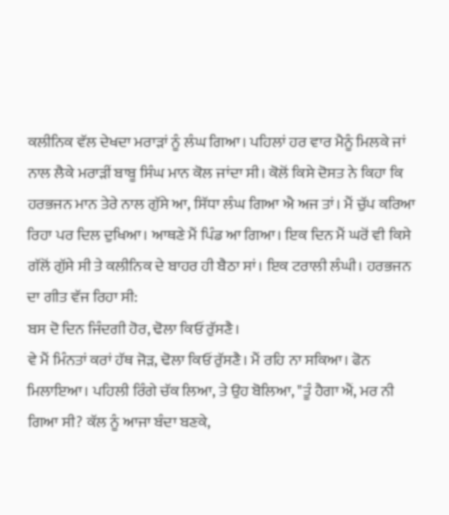ਕਲੀਨਿਕ ਵੱਲ ਦੇਖਦਾ ਮਰਾੜਾਂ ਨੂੰ ਲੰਘ ਗਿਆ। ਪਹਿਲਾਂ ਹਰ ਵਾਰ ਮੈਨੂੰ ਮਿਲਕੇ ਜਾਂ ਨਾਲ ਲੈਕੇ ਮਰਾੜੀਂ ਬਾਬੂ ਸਿੰਘ ਮਾਨ ਕੋਲ ਜਾਂਦਾ ਸੀ। ਕੋਲੋਂ ਕਿਸੇ ਦੋਸਤ ਨੇ ਕਿਹਾ ਕਿ ਹਰਭਜਨ ਮਾਨ ਤੇਰੇ ਨਾਲ ਗੁੱਸੇ ਆ, ਸਿੱਧਾ ਲੰਘ ਗਿਆ ਐ ਅਜ ਤਾਂ। ਮੈਂ ਚੁੱਪ ਕਰਿਆ ਰਿਹਾ ਪਰ ਦਿਲ ਦੁਖਿਆ। ਆਥਣੇ ਮੈਂ ਪਿੰਡ ਆ ਗਿਆ। ਇਕ ਦਿਨ ਮੈਂ ਘਰੋਂ ਵੀ ਕਿਸੇ ਗੱਲੋਂ ਗੁੱਸੇ ਸੀ ਤੇ ਕਲੀਨਿਕ ਦੇ ਬਾਹਰ ਹੀ ਬੈਠਾ ਸਾਂ। ਇਕ ਟਰਾਲੀ ਲੰਘੀ। ਹਰਭਜਨ ਦਾ ਗੀਤ ਵੱਜ ਰਿਹਾ ਸੀ:
ਬਸ ਦੋ ਦਿਨ ਜਿੰਦਗੀ ਹੋਰ, ਢੋਲਾ ਕਿਓਂ ਰੁੱਸਣੈ।
ਵੇ ਮੈਂ ਮਿੰਨਤਾਂ ਕਰਾਂ ਹੱਥ ਜੋੜ, ਢੋਲਾ ਕਿਓਂ ਰੁੱਸਣੈ। ਮੈਂ ਰਹਿ ਨਾ ਸਕਿਆ। ਫੋਨ ਮਿਲਾਇਆ। ਪਹਿਲੀ ਰਿੰਗੇ ਚੱਕ ਲਿਆ, ਤੇ ਉਹ ਬੋਲਿਆ, "ਤੂੰ ਹੈਗਾ ਐਂ, ਮਰ ਨੀ ਗਿਆ ਸੀ? ਕੱਲ ਨੂੰ ਆਜਾ ਬੰਦਾ ਬਣਕੇ,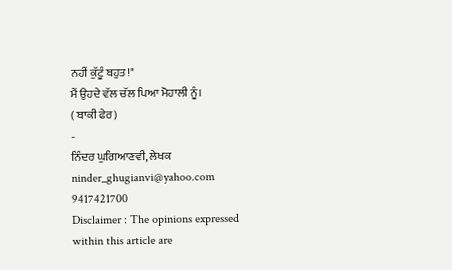ਨਹੀਂ ਕੁੱਟੂੰ ਬਹੁਤ!"
ਮੈਂ ਉਹਦੇ ਵੱਲ ਚੱਲ ਪਿਆ ਮੋਹਾਲੀ ਨੂੰ।
( ਬਾਕੀ ਫੇਰ)
-
ਨਿੰਦਰ ਘੁਗਿਆਣਵੀ, ਲੇਖਕ
ninder_ghugianvi@yahoo.com
9417421700
Disclaimer : The opinions expressed within this article are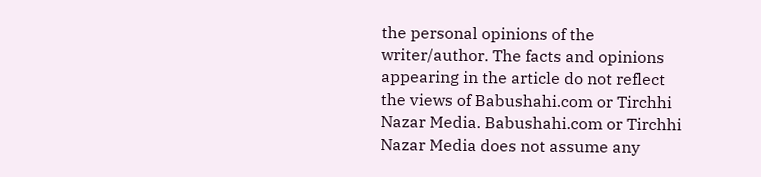the personal opinions of the writer/author. The facts and opinions appearing in the article do not reflect the views of Babushahi.com or Tirchhi Nazar Media. Babushahi.com or Tirchhi Nazar Media does not assume any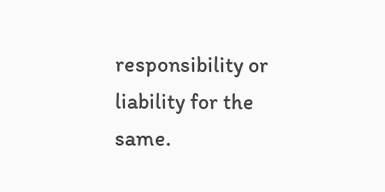responsibility or liability for the same.